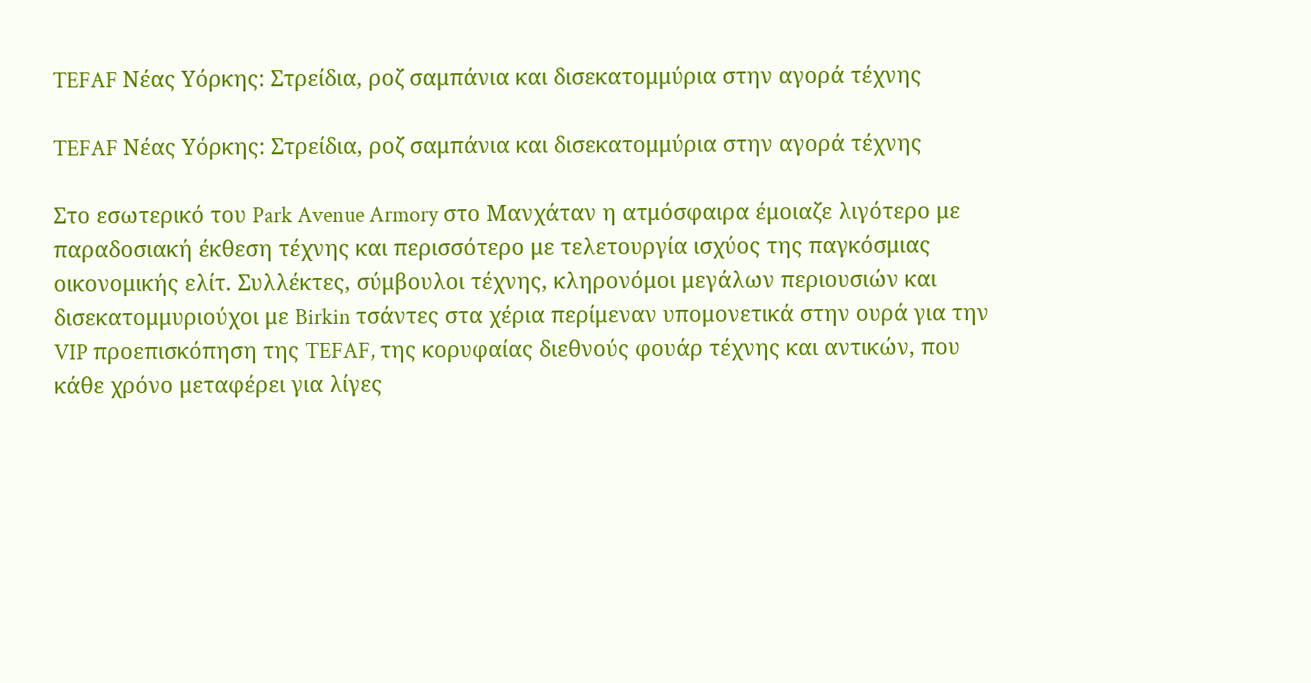TEFAF Νέας Υόρκης: Στρείδια, ροζ σαμπάνια και δισεκατομμύρια στην αγορά τέχνης

TEFAF Νέας Υόρκης: Στρείδια, ροζ σαμπάνια και δισεκατομμύρια στην αγορά τέχνης

Στο εσωτερικό του Park Avenue Armory στο Μανχάταν η ατμόσφαιρα έμοιαζε λιγότερο με παραδοσιακή έκθεση τέχνης και περισσότερο με τελετουργία ισχύος της παγκόσμιας οικονομικής ελίτ. Συλλέκτες, σύμβουλοι τέχνης, κληρονόμοι μεγάλων περιουσιών και δισεκατομμυριούχοι με Birkin τσάντες στα χέρια περίμεναν υπομονετικά στην ουρά για την VIP προεπισκόπηση της TEFAF, της κορυφαίας διεθνούς φουάρ τέχνης και αντικών, που κάθε χρόνο μεταφέρει για λίγες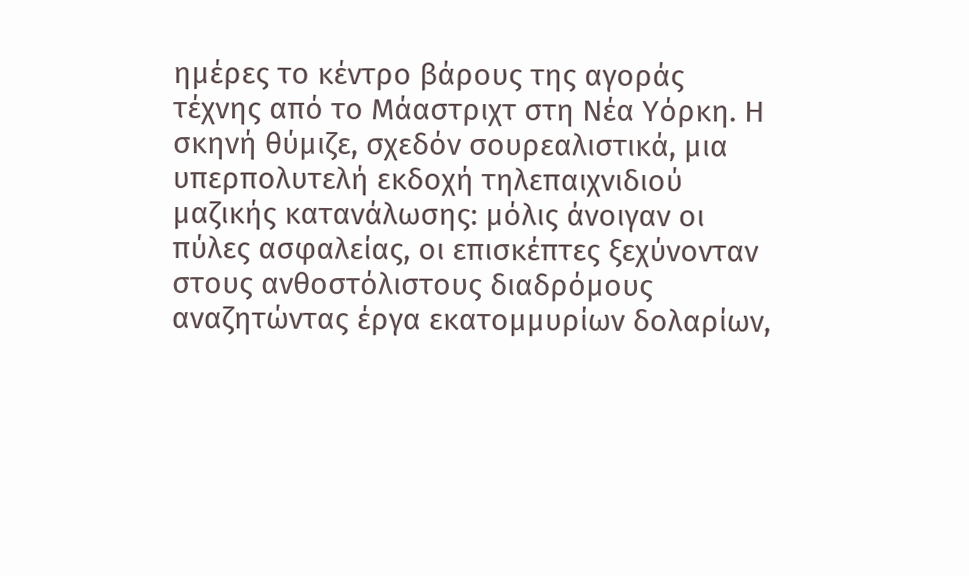ημέρες το κέντρο βάρους της αγοράς τέχνης από το Μάαστριχτ στη Νέα Υόρκη. Η σκηνή θύμιζε, σχεδόν σουρεαλιστικά, μια υπερπολυτελή εκδοχή τηλεπαιχνιδιού μαζικής κατανάλωσης: μόλις άνοιγαν οι πύλες ασφαλείας, οι επισκέπτες ξεχύνονταν στους ανθοστόλιστους διαδρόμους αναζητώντας έργα εκατομμυρίων δολαρίων,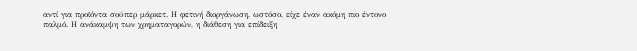αντί για προϊόντα σούπερ μάρκετ. Η φετινή διοργάνωση, ωστόσο, είχε έναν ακόμη πιο έντονο παλμό. Η ανάκαμψη των χρηματαγορών, η διάθεση για επίδειξη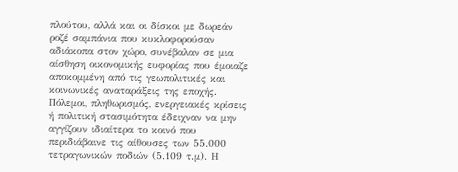πλούτου, αλλά και οι δίσκοι με δωρεάν ροζέ σαμπάνια που κυκλοφορούσαν αδιάκοπα στον χώρο, συνέβαλαν σε μια αίσθηση οικονομικής ευφορίας που έμοιαζε αποκομμένη από τις γεωπολιτικές και κοινωνικές αναταράξεις της εποχής. Πόλεμοι, πληθωρισμός, ενεργειακές κρίσεις ή πολιτική στασιμότητα έδειχναν να μην αγγίζουν ιδιαίτερα το κοινό που περιδιάβαινε τις αίθουσες των 55.000 τετραγωνικών ποδιών (5.109 τ.μ). Η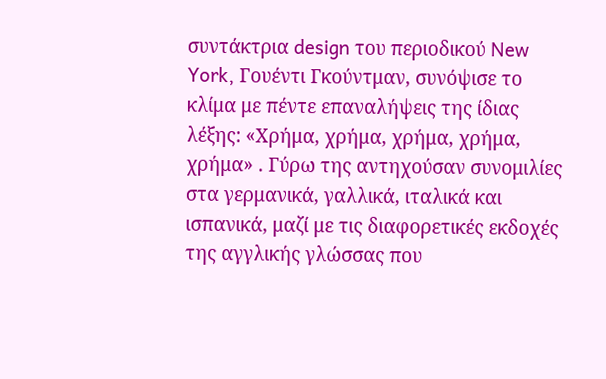συντάκτρια design του περιοδικού New York, Γουέντι Γκούντμαν, συνόψισε το κλίμα με πέντε επαναλήψεις της ίδιας λέξης: «Χρήμα, χρήμα, χρήμα, χρήμα, χρήμα» . Γύρω της αντηχούσαν συνομιλίες στα γερμανικά, γαλλικά, ιταλικά και ισπανικά, μαζί με τις διαφορετικές εκδοχές της αγγλικής γλώσσας που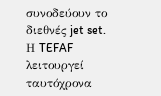συνοδεύουν το διεθνές jet set. Η TEFAF λειτουργεί ταυτόχρονα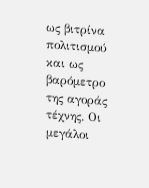ως βιτρίνα πολιτισμού και ως βαρόμετρο της αγοράς τέχνης. Οι μεγάλοι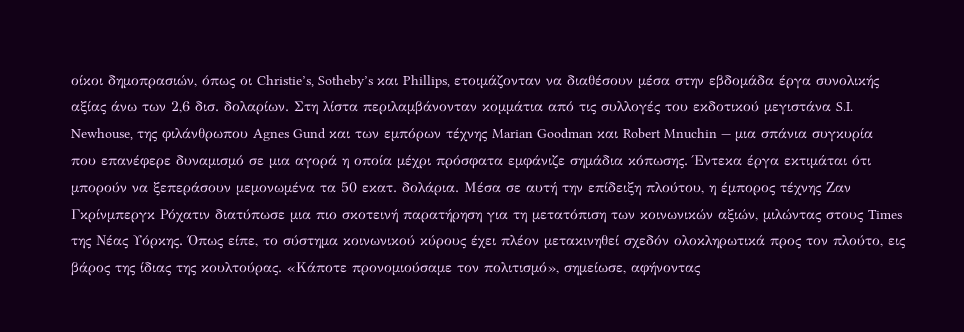οίκοι δημοπρασιών, όπως οι Christie’s, Sotheby’s και Phillips, ετοιμάζονταν να διαθέσουν μέσα στην εβδομάδα έργα συνολικής αξίας άνω των 2,6 δισ. δολαρίων. Στη λίστα περιλαμβάνονταν κομμάτια από τις συλλογές του εκδοτικού μεγιστάνα S.I. Newhouse, της φιλάνθρωπου Agnes Gund και των εμπόρων τέχνης Marian Goodman και Robert Mnuchin — μια σπάνια συγκυρία που επανέφερε δυναμισμό σε μια αγορά η οποία μέχρι πρόσφατα εμφάνιζε σημάδια κόπωσης. Έντεκα έργα εκτιμάται ότι μπορούν να ξεπεράσουν μεμονωμένα τα 50 εκατ. δολάρια. Μέσα σε αυτή την επίδειξη πλούτου, η έμπορος τέχνης Ζαν Γκρίνμπεργκ Ρόχατιν διατύπωσε μια πιο σκοτεινή παρατήρηση για τη μετατόπιση των κοινωνικών αξιών, μιλώντας στους Times της Νέας Υόρκης. Όπως είπε, το σύστημα κοινωνικού κύρους έχει πλέον μετακινηθεί σχεδόν ολοκληρωτικά προς τον πλούτο, εις βάρος της ίδιας της κουλτούρας. «Κάποτε προνομιούσαμε τον πολιτισμό», σημείωσε, αφήνοντας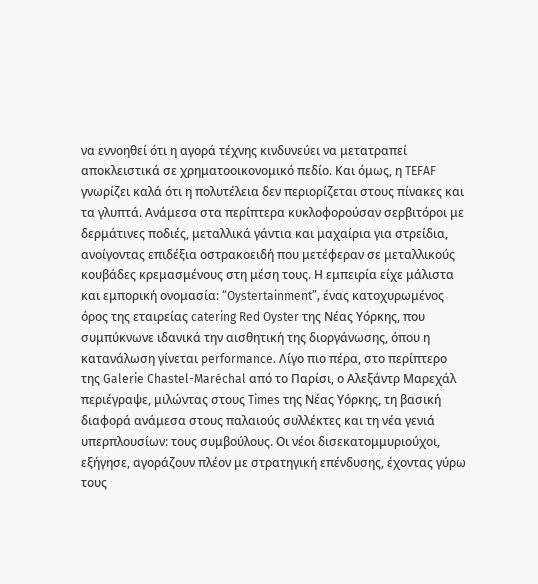να εννοηθεί ότι η αγορά τέχνης κινδυνεύει να μετατραπεί αποκλειστικά σε χρηματοοικονομικό πεδίο. Και όμως, η TEFAF γνωρίζει καλά ότι η πολυτέλεια δεν περιορίζεται στους πίνακες και τα γλυπτά. Ανάμεσα στα περίπτερα κυκλοφορούσαν σερβιτόροι με δερμάτινες ποδιές, μεταλλικά γάντια και μαχαίρια για στρείδια, ανοίγοντας επιδέξια οστρακοειδή που μετέφεραν σε μεταλλικούς κουβάδες κρεμασμένους στη μέση τους. Η εμπειρία είχε μάλιστα και εμπορική ονομασία: “Oystertainment”, ένας κατοχυρωμένος όρος της εταιρείας catering Red Oyster της Νέας Υόρκης, που συμπύκνωνε ιδανικά την αισθητική της διοργάνωσης, όπου η κατανάλωση γίνεται performance. Λίγο πιο πέρα, στο περίπτερο της Galerie Chastel-Maréchal από το Παρίσι, ο Αλεξάντρ Μαρεχάλ περιέγραψε, μιλώντας στους Times της Νέας Υόρκης, τη βασική διαφορά ανάμεσα στους παλαιούς συλλέκτες και τη νέα γενιά υπερπλουσίων: τους συμβούλους. Οι νέοι δισεκατομμυριούχοι, εξήγησε, αγοράζουν πλέον με στρατηγική επένδυσης, έχοντας γύρω τους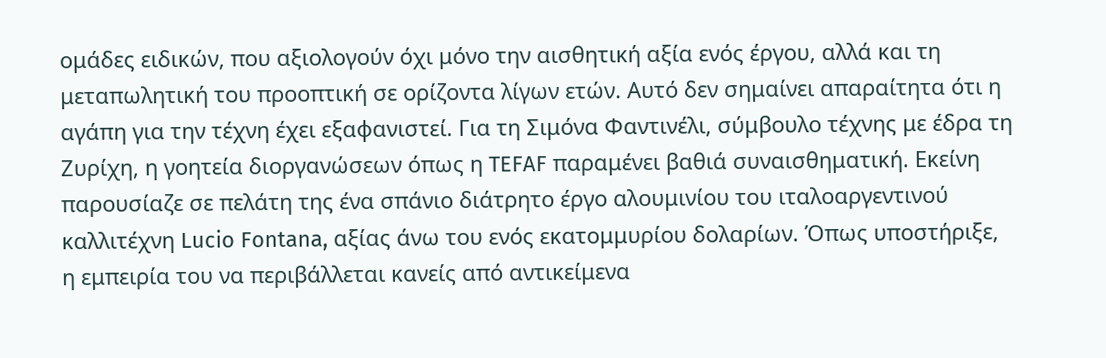ομάδες ειδικών, που αξιολογούν όχι μόνο την αισθητική αξία ενός έργου, αλλά και τη μεταπωλητική του προοπτική σε ορίζοντα λίγων ετών. Αυτό δεν σημαίνει απαραίτητα ότι η αγάπη για την τέχνη έχει εξαφανιστεί. Για τη Σιμόνα Φαντινέλι, σύμβουλο τέχνης με έδρα τη Ζυρίχη, η γοητεία διοργανώσεων όπως η TEFAF παραμένει βαθιά συναισθηματική. Εκείνη παρουσίαζε σε πελάτη της ένα σπάνιο διάτρητο έργο αλουμινίου του ιταλοαργεντινού καλλιτέχνη Lucio Fontana, αξίας άνω του ενός εκατομμυρίου δολαρίων. Όπως υποστήριξε, η εμπειρία του να περιβάλλεται κανείς από αντικείμενα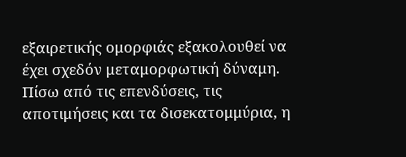εξαιρετικής ομορφιάς εξακολουθεί να έχει σχεδόν μεταμορφωτική δύναμη. Πίσω από τις επενδύσεις, τις αποτιμήσεις και τα δισεκατομμύρια, η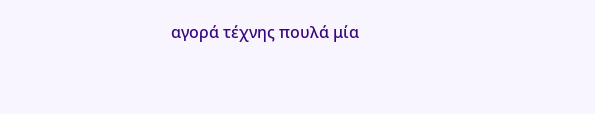αγορά τέχνης πουλά μία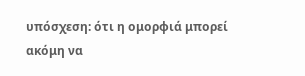υπόσχεση: ότι η ομορφιά μπορεί ακόμη να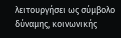λειτουργήσει ως σύμβολο δύναμης, κοινωνικής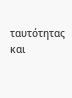ταυτότητας και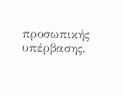προσωπικής υπέρβασης.